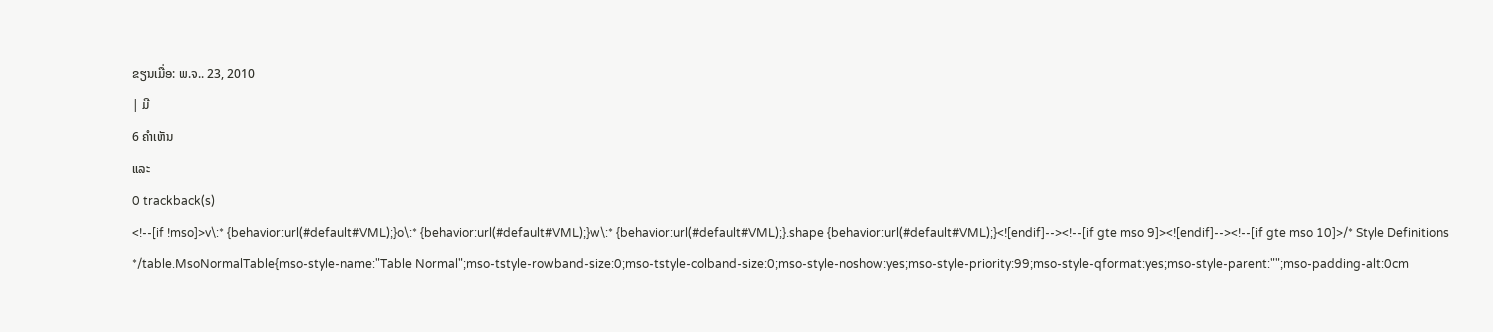ຂຽນເມື່ອ: ພ.ຈ.. 23, 2010
| ມີ
6 ຄຳເຫັນ
ແລະ
0 trackback(s)
<!--[if !mso]>v\:* {behavior:url(#default#VML);}o\:* {behavior:url(#default#VML);}w\:* {behavior:url(#default#VML);}.shape {behavior:url(#default#VML);}<![endif]--><!--[if gte mso 9]><![endif]--><!--[if gte mso 10]>/* Style Definitions */table.MsoNormalTable{mso-style-name:"Table Normal";mso-tstyle-rowband-size:0;mso-tstyle-colband-size:0;mso-style-noshow:yes;mso-style-priority:99;mso-style-qformat:yes;mso-style-parent:"";mso-padding-alt:0cm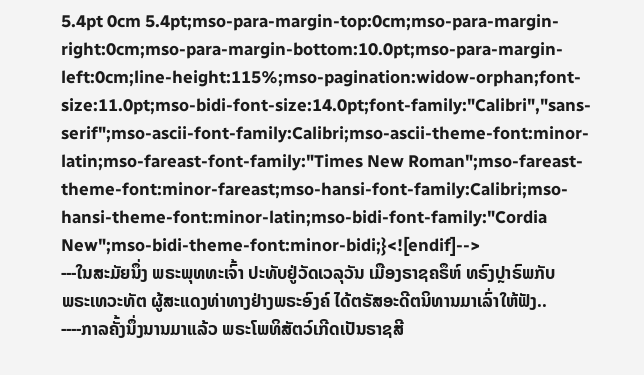5.4pt 0cm 5.4pt;mso-para-margin-top:0cm;mso-para-margin-right:0cm;mso-para-margin-bottom:10.0pt;mso-para-margin-left:0cm;line-height:115%;mso-pagination:widow-orphan;font-size:11.0pt;mso-bidi-font-size:14.0pt;font-family:"Calibri","sans-serif";mso-ascii-font-family:Calibri;mso-ascii-theme-font:minor-latin;mso-fareast-font-family:"Times New Roman";mso-fareast-theme-font:minor-fareast;mso-hansi-font-family:Calibri;mso-hansi-theme-font:minor-latin;mso-bidi-font-family:"Cordia New";mso-bidi-theme-font:minor-bidi;}<![endif]-->
---ໃນສະມັຍນຶ່ງ ພຣະພຸທທະເຈົ້າ ປະທັບຢູ່ວັດເວລຸວັນ ເມືອງຣາຊຄຣຶຫ໌ ທຣົງປຼາຣົພກັບ
ພຣະເທວະທັຕ ຜູ້ສະແດງທ່າທາງຢ່າງພຣະອົງຄ໌ ໄດ້ຕຣັສອະດີຕນິທານມາເລົ່າໃຫ້ຟັງ..
----ກາລຄັ້ງນຶ່ງນານມາແລ້ວ ພຣະໂພທິສັຕວ໌ເກີດເປັນຣາຊສີ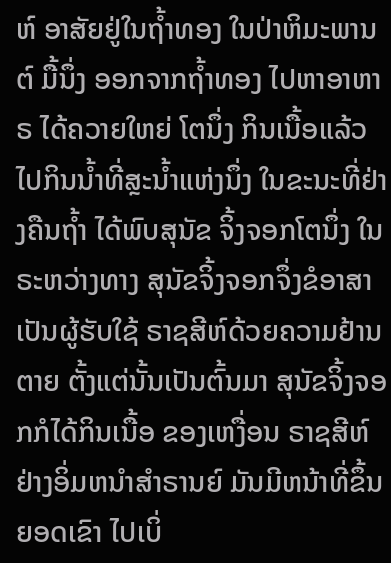ຫ໌ ອາສັຍຢູ່ໃນຖ້ຳທອງ ໃນປ່າຫິມະພານຕ໌ ມື້ນຶ່ງ ອອກຈາກຖ້ຳທອງ ໄປຫາອາຫາຣ ໄດ້ຄວາຍໃຫຍ່ ໂຕນຶ່ງ ກິນເນື້ອແລ້ວ ໄປກິນນ້ຳທີ່ສຼະນ້ຳແຫ່ງນຶ່ງ ໃນຂະນະທີ່ຢ່າງຄືນຖ້ຳ ໄດ້ພົບສຸນັຂ ຈິ້ງຈອກໂຕນຶ່ງ ໃນຣະຫວ່າງທາງ ສຸນັຂຈິ້ງຈອກຈຶ່ງຂໍອາສາ ເປັນຜູ້ຮັບໃຊ້ ຣາຊສີຫ໌ດ້ວຍຄວາມຢ້ານຕາຍ ຕັ້ງແຕ່ນັ້ນເປັນຕົ້ນມາ ສຸນັຂຈິ້ງຈອກກໍໄດ້ກິນເນື້ອ ຂອງເຫງື່ອນ ຣາຊສີຫ໌ຢ່າງອິ່ມຫນຳສຳຣານຍ໌ ມັນມີຫນ້າທີ່ຂຶ້ນຍອດເຂົາ ໄປເບິ່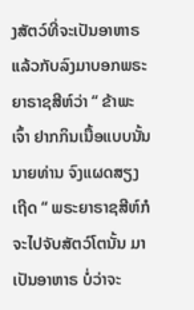ງສັຕວ໌ທີ່ຈະເປັນອາຫາຣ ແລ້ວກັບລົງມາບອກພຣະຍາຣາຊສີຫ໌ວ່າ “ ຂ້າພະເຈົ້າ ຢາກກິນເນື້ອແບບນັ້ນ ນາຍທ່ານ ຈົງແຜດສຽງເຖີດ “ ພຣະຍາຣາຊສີຫ໌ກໍຈະໄປຈັບສັຕວ໌ໂຕນັ້ນ ມາເປັນອາຫາຣ ບໍ່ວ່າຈະ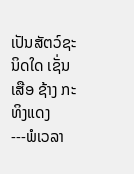ເປັນສັຕວ໌ຊະນິດໃດ ເຊັ່ນ ເສືອ ຊ້າງ ກະທິງແດງ
---ພໍເວລາ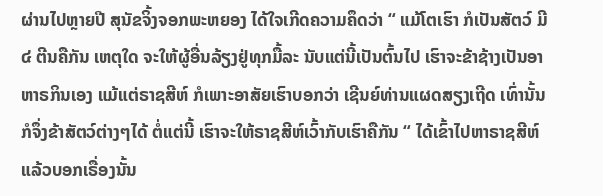ຜ່ານໄປຫຼາຍປີ ສຸນັຂຈິ້ງຈອກພະຫຍອງ ໄດ້ໃຈເກີດຄວາມຄຶດວ່າ “ ແມ້ໂຕເຮົາ ກໍເປັນສັຕວ໌ ມີ ໔ ຕີນຄືກັນ ເຫຕຸໃດ ຈະໃຫ້ຜູ້ອື່ນລ້ຽງຢູ່ທຸກມື້ລະ ນັບແຕ່ນີ້ເປັນຕົ້ນໄປ ເຮົາຈະຂ້າຊ້າງເປັນອາຫາຣກິນເອງ ແມ້ແຕ່ຣາຊສີຫ໌ ກໍເພາະອາສັຍເຮົາບອກວ່າ ເຊີນຍ໌ທ່ານແຜດສຽງເຖີດ ເທົ່ານັ້ນ ກໍຈຶ່ງຂ້າສັຕວ໌ຕ່າງໆໄດ້ ຕໍ່ແຕ່ນີ້ ເຮົາຈະໃຫ້ຣາຊສີຫ໌ເວົ້າກັບເຮົາຄືກັນ “ ໄດ້ເຂົ້າໄປຫາຣາຊສີຫ໌ແລ້ວບອກເຣື່ອງນັ້ນ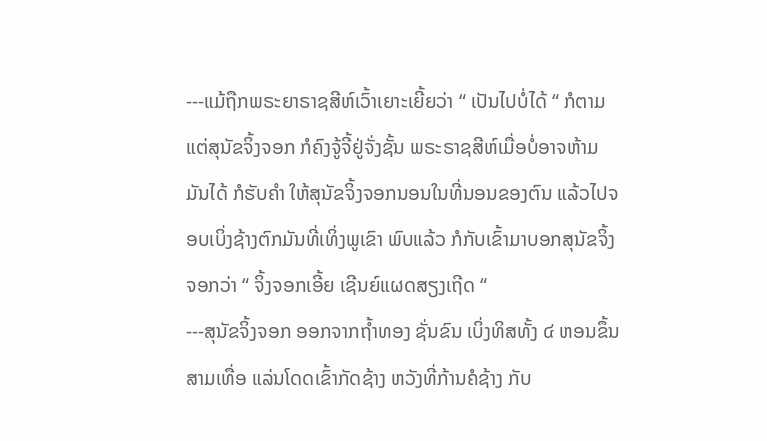---ແມ້ຖືກພຣະຍາຣາຊສີຫ໌ເວົ້າເຍາະເຍີ້ຍວ່າ “ ເປັນໄປບໍ່ໄດ້ “ ກໍຕາມ ແຕ່ສຸນັຂຈິ້ງຈອກ ກໍຄົງຈູ້ຈີ້ຢູ່ຈັ່ງຊັ້ນ ພຣະຣາຊສີຫ໌ເມື່ອບໍ່ອາຈຫ້າມມັນໄດ້ ກໍຮັບຄຳ ໃຫ້ສຸນັຂຈິ້ງຈອກນອນໃນທີ່ນອນຂອງຕົນ ແລ້ວໄປຈອບເບິ່ງຊ້າງຕົກມັນທີ່ເທິ່ງພູເຂົາ ພົບແລ້ວ ກໍກັບເຂົ້າມາບອກສຸນັຂຈິ້ງຈອກວ່າ “ ຈິ້ງຈອກເອີ້ຍ ເຊີນຍ໌ແຜດສຽງເຖີດ “
---ສຸນັຂຈິ້ງຈອກ ອອກຈາກຖ້ຳທອງ ຊັ່ນຂົນ ເບິ່ງທິສທັ້ງ ໔ ຫອນຂຶ້ນສາມເທື່ອ ແລ່ນໂດດເຂົ້າກັດຊ້າງ ຫວັງທີ່ກ້ານຄໍຊ້າງ ກັບ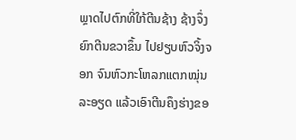ພຼາດໄປຕົກທີ່ໃກ້ຕີນຊ້າງ ຊ້າງຈຶ່ງຍົກຕີນຂວາຂຶ້ນ ໄປຢຽບຫົວຈິ້ງຈອກ ຈົນຫົວກະໂຫລກແຕກໝຸ່ນລະອຽດ ແລ້ວເອົາຕີນຄຶງຮ່າງຂອ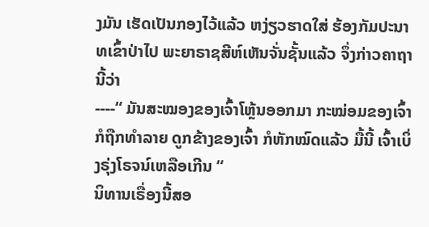ງມັນ ເຮັດເປັນກອງໄວ້ແລ້ວ ຫງ່ຽວຮາດໃສ່ ຮ້ອງກັມປະນາທເຂົ້າປ່າໄປ ພະຍາຣາຊສີຫ໌ເຫັນຈັ່ນຊັ້ນແລ້ວ ຈຶ່ງກ່າວຄາຖານີ້ວ່າ
----“ ມັນສະໝອງຂອງເຈົ້າໂຫຼ້ນອອກມາ ກະໝ່ອມຂອງເຈົ້າກໍຖືກທຳລາຍ ດູກຂ້າງຂອງເຈົ້າ ກໍຫັກໝົດແລ້ວ ມື້ນີ້ ເຈົ້າເບິ່ງຣຸ່ງໂຣຈນ໌ເຫລືອເກີນ “
ນິທານເຣື່ອງນີ້ສອ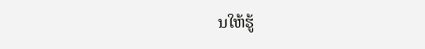ນໃຫ້ຮູ້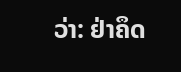ວ່າ: ຢ່າຄຶດ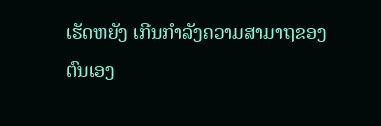ເຮັດຫຍັງ ເກີນກຳລັງຄວາມສາມາຖຂອງຕົນເອງ